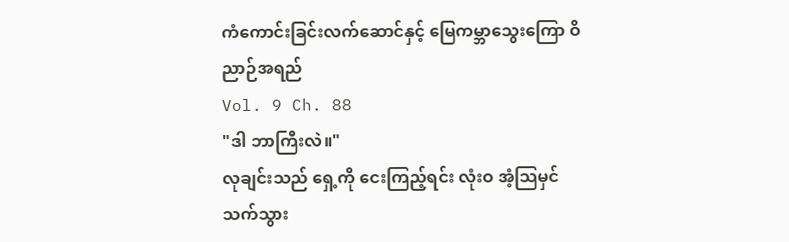ကံကောင်းခြင်းလက်ဆောင်နှင့် မြေကမ္ဘာသွေးကြော ဝိညာဉ်အရည်
Vol. 9 Ch. 88
"ဒါ ဘာကြီးလဲ။"
လုချင်းသည် ရှေ့ကို ငေးကြည့်ရင်း လုံးဝ အံ့သြမှင်သက်သွား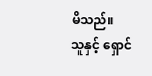မိသည်။
သူနှင့် ရှောင်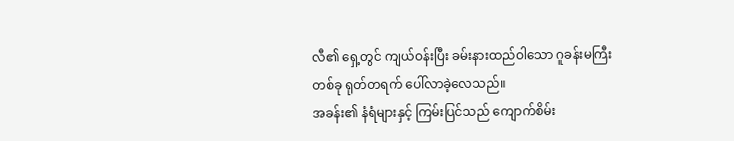လီ၏ ရှေ့တွင် ကျယ်ဝန်းပြီး ခမ်းနားထည်ဝါသော ဂူခန်းမကြီးတစ်ခု ရုတ်တရက် ပေါ်လာခဲ့လေသည်။
အခန်း၏ နံရံများနှင့် ကြမ်းပြင်သည် ကျောက်စိမ်း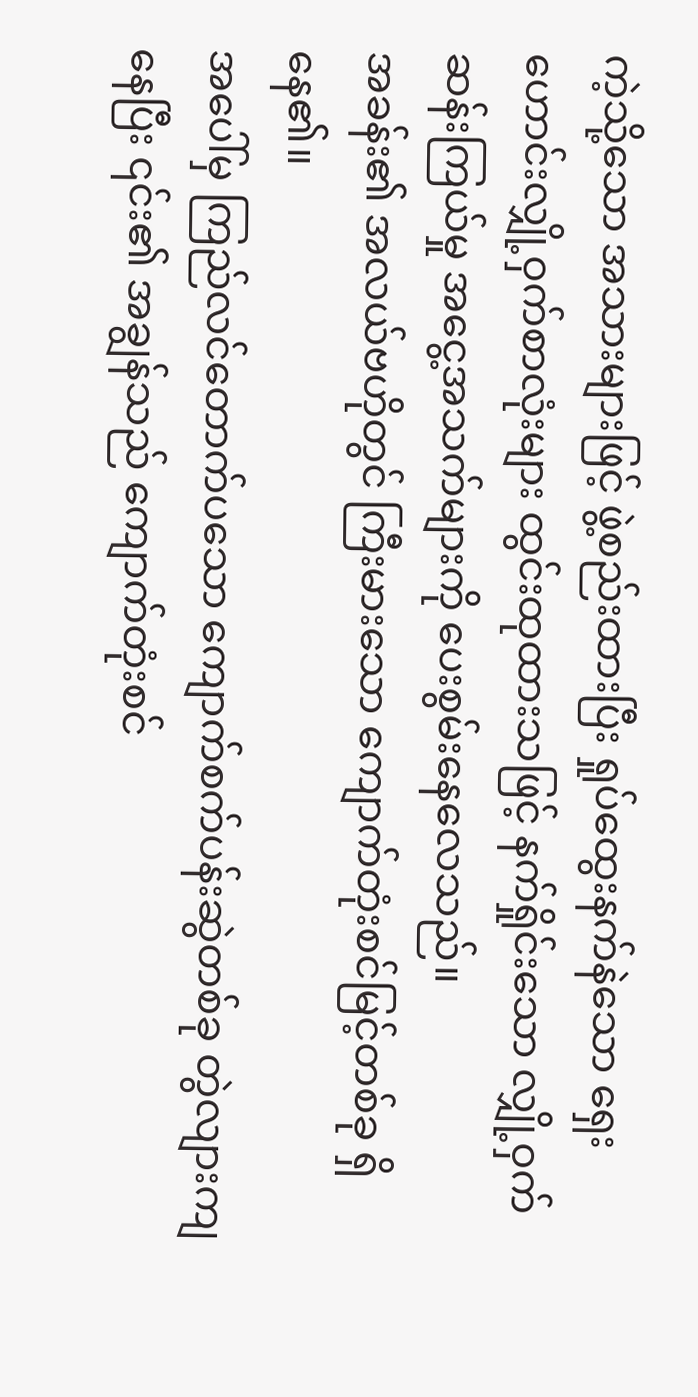ကဲ့သို့သော အသားများဖြင့် ဖွဲ့စည်းထားပြီး ရှုပ်ထွေးနက်နဲသော ရှေးဟောင်းလျှို့ဝှက်စာလုံးများ ထွင်းထုထားသဖြင့် နက်ရှိုင်းသော လျှို့ဝှက်ဆန်းကြယ်မှု အငွေ့အသက်များကို ပေးစွမ်းနေလေသည်။
အခန်း၏ အလယ်ဗဟိုတွင် ကြီးမားသော ကျောက်တုံးစင်မြင့်တစ်ခု ရှိနေ၏။
အပေါ်မှ ကြည်လင်တောက်ပသော ကျောက်စက်ပန်းဆွဲတစ်ခု တွဲလျားကျနေပြီး ၎င်း၏ အချွန်သည် ကျောက်တုံးစင်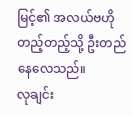မြင့်၏ အလယ်ဗဟိုတည့်တည့်သို့ ဦးတည်နေလေသည်။
လုချင်း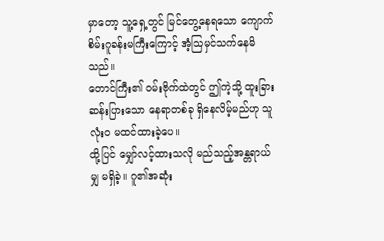မှာတော့ သူ့ရှေ့တွင် မြင်တွေ့နေရသော ကျောက်စိမ်းဂူခန်းမကြီးကြောင့် အံ့သြမှင်သက်နေမိသည်။
တောင်ကြီး၏ ဝမ်းဗိုက်ထဲတွင် ဤကဲ့သို့ ထူးခြားဆန်းပြားသော နေရာတစ်ခု ရှိနေလိမ့်မည်ဟု သူ လုံးဝ မထင်ထားခဲ့ပေ။
ထို့ပြင် မျှော်လင့်ထားသလို မည်သည့်အန္တရာယ်မျှ မရှိခဲ့။ ဂူ၏အဆုံး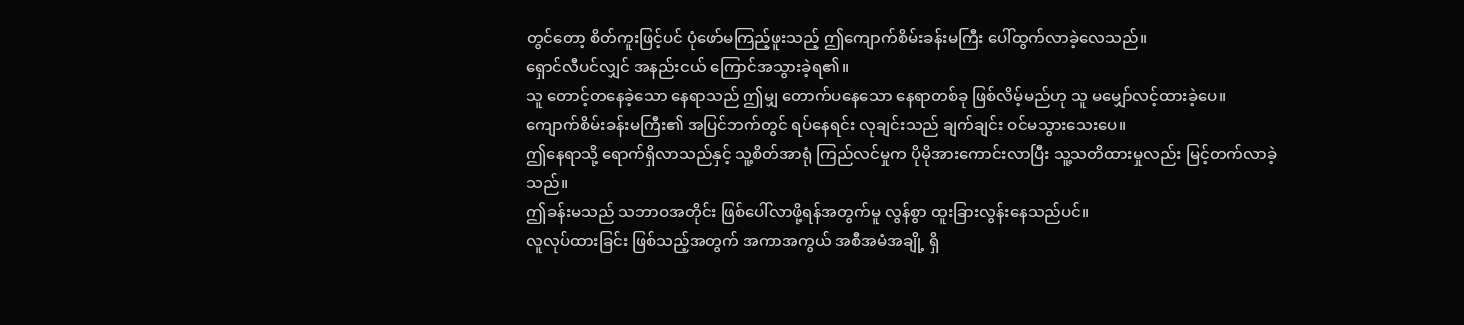တွင်တော့ စိတ်ကူးဖြင့်ပင် ပုံဖော်မကြည့်ဖူးသည့် ဤကျောက်စိမ်းခန်းမကြီး ပေါ်ထွက်လာခဲ့လေသည်။
ရှောင်လီပင်လျှင် အနည်းငယ် ကြောင်အသွားခဲ့ရ၏။
သူ တောင့်တနေခဲ့သော နေရာသည် ဤမျှ တောက်ပနေသော နေရာတစ်ခု ဖြစ်လိမ့်မည်ဟု သူ မမျှော်လင့်ထားခဲ့ပေ။
ကျောက်စိမ်းခန်းမကြီး၏ အပြင်ဘက်တွင် ရပ်နေရင်း လုချင်းသည် ချက်ချင်း ဝင်မသွားသေးပေ။
ဤနေရာသို့ ရောက်ရှိလာသည်နှင့် သူ့စိတ်အာရုံ ကြည်လင်မှုက ပိုမိုအားကောင်းလာပြီး သူ့သတိထားမှုလည်း မြင့်တက်လာခဲ့သည်။
ဤခန်းမသည် သဘာဝအတိုင်း ဖြစ်ပေါ်လာဖို့ရန်အတွက်မူ လွန်စွာ ထူးခြားလွန်းနေသည်ပင်။
လူလုပ်ထားခြင်း ဖြစ်သည့်အတွက် အကာအကွယ် အစီအမံအချို့ ရှိ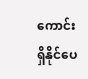ကောင်း ရှိနိုင်ပေ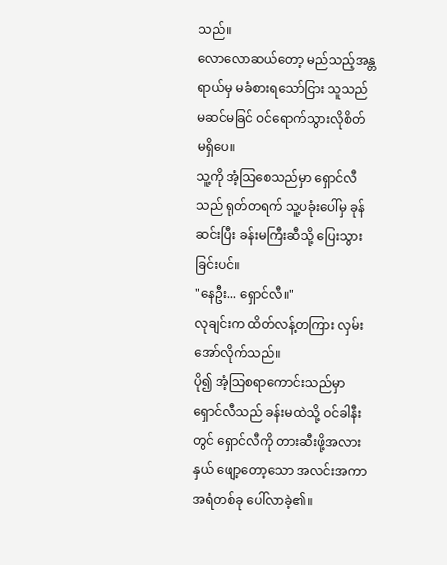သည်။
လောလောဆယ်တော့ မည်သည့်အန္တရာယ်မှ မခံစားရသော်ငြား သူသည် မဆင်မခြင် ဝင်ရောက်သွားလိုစိတ် မရှိပေ။
သူ့ကို အံ့သြစေသည်မှာ ရှောင်လီသည် ရုတ်တရက် သူ့ပခုံးပေါ်မှ ခုန်ဆင်းပြီး ခန်းမကြီးဆီသို့ ပြေးသွားခြင်းပင်။
"နေဦး... ရှောင်လီ။"
လုချင်းက ထိတ်လန့်တကြား လှမ်းအော်လိုက်သည်။
ပို၍ အံ့သြစရာကောင်းသည်မှာ ရှောင်လီသည် ခန်းမထဲသို့ ဝင်ခါနီးတွင် ရှောင်လီကို တားဆီးဖို့အလားနှယ် ဖျော့တော့သော အလင်းအကာအရံတစ်ခု ပေါ်လာခဲ့၏။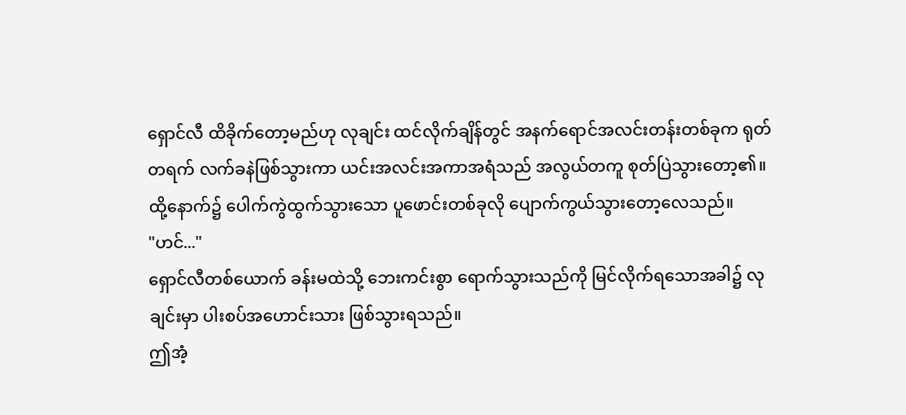ရှောင်လီ ထိခိုက်တော့မည်ဟု လုချင်း ထင်လိုက်ချိန်တွင် အနက်ရောင်အလင်းတန်းတစ်ခုက ရုတ်တရက် လက်ခနဲဖြစ်သွားကာ ယင်းအလင်းအကာအရံသည် အလွယ်တကူ စုတ်ပြဲသွားတော့၏။ ထို့နောက်၌ ပေါက်ကွဲထွက်သွားသော ပူဖောင်းတစ်ခုလို ပျောက်ကွယ်သွားတော့လေသည်။
"ဟင်..."
ရှောင်လီတစ်ယောက် ခန်းမထဲသို့ ဘေးကင်းစွာ ရောက်သွားသည်ကို မြင်လိုက်ရသောအခါ၌ လုချင်းမှာ ပါးစပ်အဟောင်းသား ဖြစ်သွားရသည်။
ဤအံ့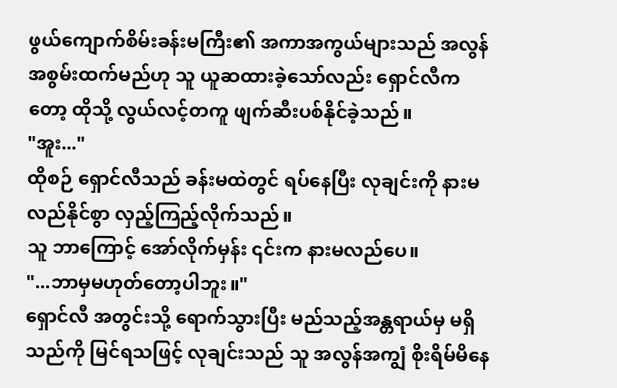ဖွယ်ကျောက်စိမ်းခန်းမကြီး၏ အကာအကွယ်များသည် အလွန်အစွမ်းထက်မည်ဟု သူ ယူဆထားခဲ့သော်လည်း ရှောင်လီကတော့ ထိုသို့ လွယ်လင့်တကူ ဖျက်ဆီးပစ်နိုင်ခဲ့သည်။
"အူး..."
ထိုစဉ် ရှောင်လီသည် ခန်းမထဲတွင် ရပ်နေပြီး လုချင်းကို နားမလည်နိုင်စွာ လှည့်ကြည့်လိုက်သည်။
သူ ဘာကြောင့် အော်လိုက်မှန်း ၎င်းက နားမလည်ပေ။
"...ဘာမှမဟုတ်တော့ပါဘူး။"
ရှောင်လီ အတွင်းသို့ ရောက်သွားပြီး မည်သည့်အန္တရာယ်မှ မရှိသည်ကို မြင်ရသဖြင့် လုချင်းသည် သူ အလွန်အကျွံ စိုးရိမ်မိနေ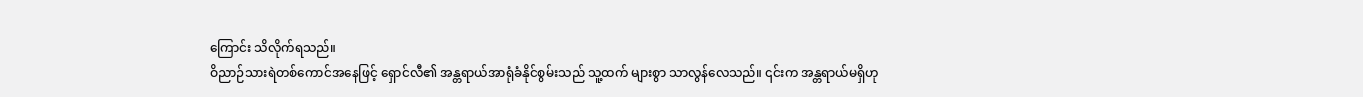ကြောင်း သိလိုက်ရသည်။
ဝိညာဉ်သားရဲတစ်ကောင်အနေဖြင့် ရှောင်လီ၏ အန္တရာယ်အာရုံခံနိုင်စွမ်းသည် သူ့ထက် များစွာ သာလွန်လေသည်။ ၎င်းက အန္တရာယ်မရှိဟု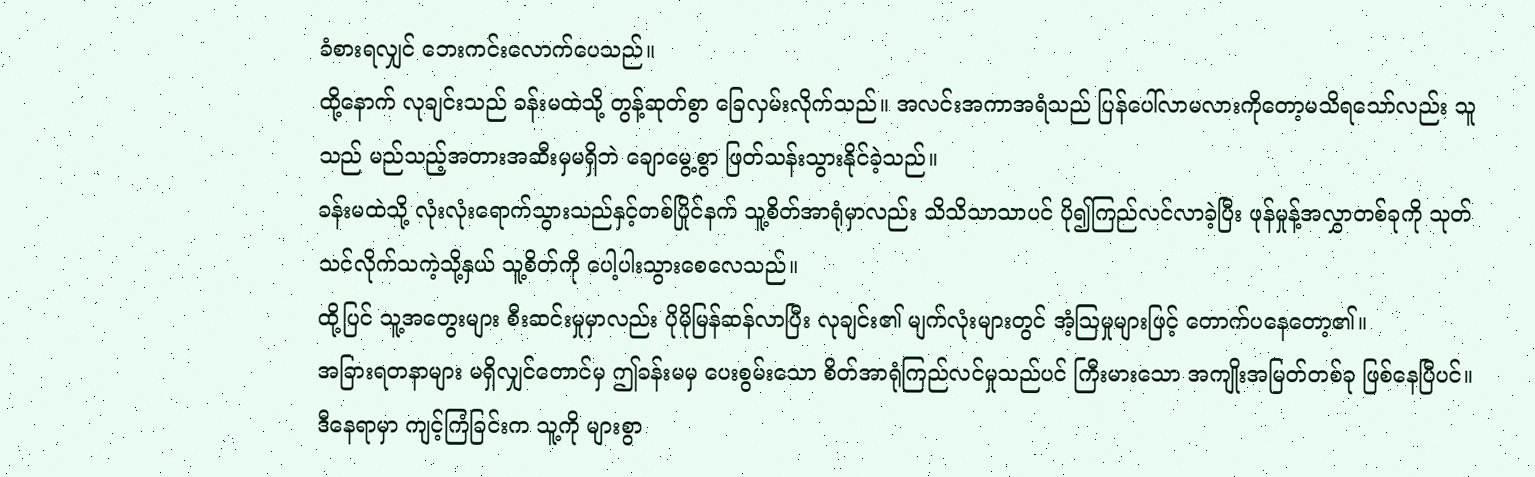ခံစားရလျှင် ဘေးကင်းလောက်ပေသည်။
ထို့နောက် လုချင်းသည် ခန်းမထဲသို့ တွန့်ဆုတ်စွာ ခြေလှမ်းလိုက်သည်။ အလင်းအကာအရံသည် ပြန်ပေါ်လာမလားကိုတော့မသိရသော်လည်း သူသည် မည်သည့်အတားအဆီးမှမရှိဘဲ ချောမွေ့စွာ ဖြတ်သန်းသွားနိုင်ခဲ့သည်။
ခန်းမထဲသို့ လုံးလုံးရောက်သွားသည်နှင့်တစ်ပြိုင်နက် သူ့စိတ်အာရုံမှာလည်း သိသိသာသာပင် ပို၍ကြည်လင်လာခဲ့ပြီး ဖုန်မှုန့်အလွှာတစ်ခုကို သုတ်သင်လိုက်သကဲ့သို့နှယ် သူ့စိတ်ကို ပေါ့ပါးသွားစေလေသည်။
ထို့ပြင် သူ့အတွေးများ စီးဆင်းမှုမှာလည်း ပိုမိုမြန်ဆန်လာပြီး လုချင်း၏ မျက်လုံးများတွင် အံ့သြမှုများဖြင့် တောက်ပနေတော့၏။
အခြားရတနာများ မရှိလျှင်တောင်မှ ဤခန်းမမှ ပေးစွမ်းသော စိတ်အာရုံကြည်လင်မှုသည်ပင် ကြီးမားသော အကျိုးအမြတ်တစ်ခု ဖြစ်နေပြီပင်။
ဒီနေရာမှာ ကျင့်ကြံခြင်းက သူ့ကို များစွာ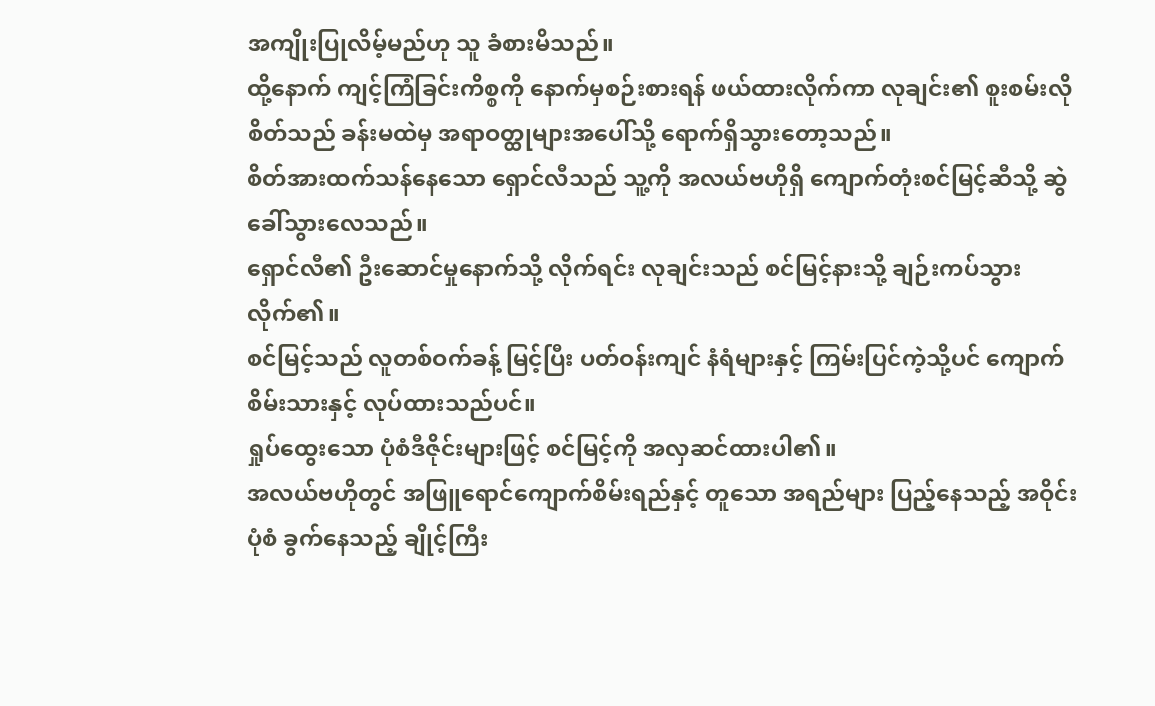အကျိုးပြုလိမ့်မည်ဟု သူ ခံစားမိသည်။
ထို့နောက် ကျင့်ကြံခြင်းကိစ္စကို နောက်မှစဉ်းစားရန် ဖယ်ထားလိုက်ကာ လုချင်း၏ စူးစမ်းလိုစိတ်သည် ခန်းမထဲမှ အရာဝတ္ထုများအပေါ်သို့ ရောက်ရှိသွားတော့သည်။
စိတ်အားထက်သန်နေသော ရှောင်လီသည် သူ့ကို အလယ်ဗဟိုရှိ ကျောက်တုံးစင်မြင့်ဆီသို့ ဆွဲခေါ်သွားလေသည်။
ရှောင်လီ၏ ဦးဆောင်မှုနောက်သို့ လိုက်ရင်း လုချင်းသည် စင်မြင့်နားသို့ ချဉ်းကပ်သွားလိုက်၏။
စင်မြင့်သည် လူတစ်ဝက်ခန့် မြင့်ပြီး ပတ်ဝန်းကျင် နံရံများနှင့် ကြမ်းပြင်ကဲ့သို့ပင် ကျောက်စိမ်းသားနှင့် လုပ်ထားသည်ပင်။
ရှုပ်ထွေးသော ပုံစံဒီဇိုင်းများဖြင့် စင်မြင့်ကို အလှဆင်ထားပါ၏။
အလယ်ဗဟိုတွင် အဖြူရောင်ကျောက်စိမ်းရည်နှင့် တူသော အရည်များ ပြည့်နေသည့် အဝိုင်းပုံစံ ခွက်နေသည့် ချိုင့်ကြီး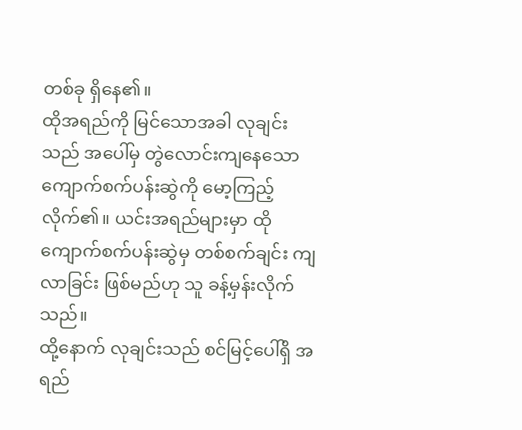တစ်ခု ရှိနေ၏။
ထိုအရည်ကို မြင်သောအခါ လုချင်းသည် အပေါ်မှ တွဲလောင်းကျနေသော ကျောက်စက်ပန်းဆွဲကို မော့ကြည့်လိုက်၏။ ယင်းအရည်များမှာ ထိုကျောက်စက်ပန်းဆွဲမှ တစ်စက်ချင်း ကျလာခြင်း ဖြစ်မည်ဟု သူ ခန့်မှန်းလိုက်သည်။
ထို့နောက် လုချင်းသည် စင်မြင့်ပေါ်ရှိ အရည်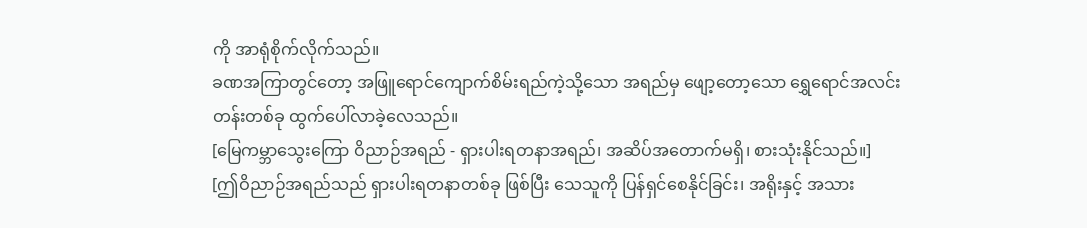ကို အာရုံစိုက်လိုက်သည်။
ခဏအကြာတွင်တော့ အဖြူရောင်ကျောက်စိမ်းရည်ကဲ့သို့သော အရည်မှ ဖျော့တော့သော ရွှေရောင်အလင်းတန်းတစ်ခု ထွက်ပေါ်လာခဲ့လေသည်။
[မြေကမ္ဘာသွေးကြော ဝိညာဉ်အရည် - ရှားပါးရတနာအရည်၊ အဆိပ်အတောက်မရှိ၊ စားသုံးနိုင်သည်။]
[ဤဝိညာဉ်အရည်သည် ရှားပါးရတနာတစ်ခု ဖြစ်ပြီး သေသူကို ပြန်ရှင်စေနိုင်ခြင်း၊ အရိုးနှင့် အသား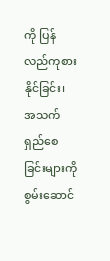ကို ပြန်လည်ကုစားနိုင်ခြင်း၊ အသက်ရှည်စေခြင်းများကို စွမ်းဆောင်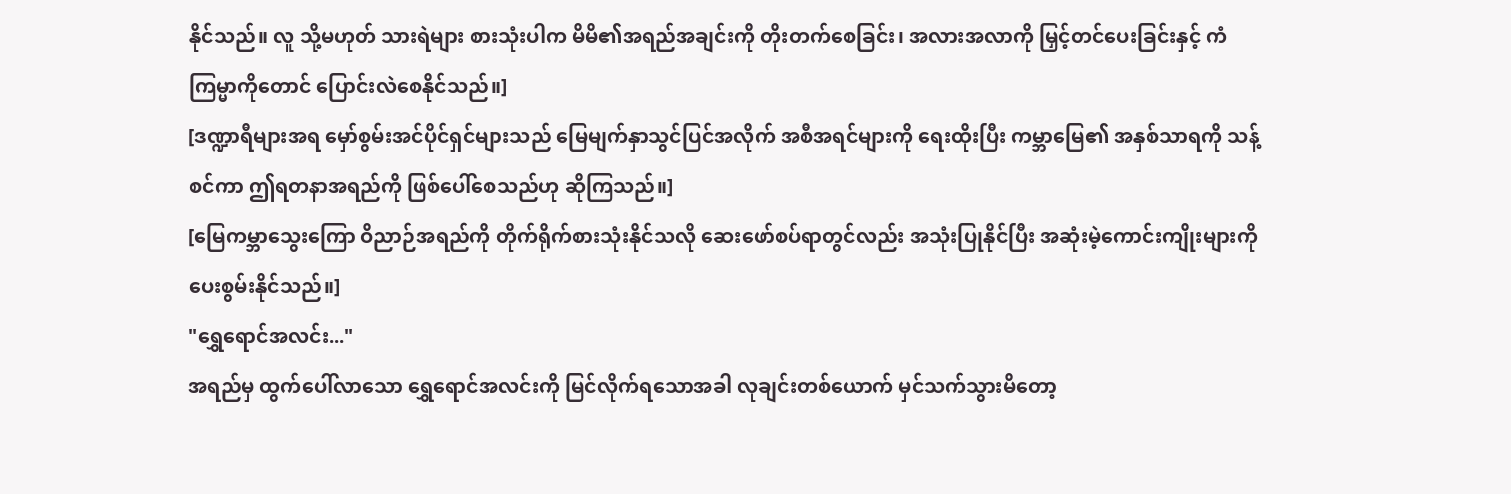နိုင်သည်။ လူ သို့မဟုတ် သားရဲများ စားသုံးပါက မိမိ၏အရည်အချင်းကို တိုးတက်စေခြင်း၊ အလားအလာကို မြှင့်တင်ပေးခြင်းနှင့် ကံကြမ္မာကိုတောင် ပြောင်းလဲစေနိုင်သည်။]
[ဒဏ္ဍာရီများအရ မှော်စွမ်းအင်ပိုင်ရှင်များသည် မြေမျက်နှာသွင်ပြင်အလိုက် အစီအရင်များကို ရေးထိုးပြီး ကမ္ဘာမြေ၏ အနှစ်သာရကို သန့်စင်ကာ ဤရတနာအရည်ကို ဖြစ်ပေါ်စေသည်ဟု ဆိုကြသည်။]
[မြေကမ္ဘာသွေးကြော ဝိညာဉ်အရည်ကို တိုက်ရိုက်စားသုံးနိုင်သလို ဆေးဖော်စပ်ရာတွင်လည်း အသုံးပြုနိုင်ပြီး အဆုံးမဲ့ကောင်းကျိုးများကို ပေးစွမ်းနိုင်သည်။]
"ရွှေရောင်အလင်း..."
အရည်မှ ထွက်ပေါ်လာသော ရွှေရောင်အလင်းကို မြင်လိုက်ရသောအခါ လုချင်းတစ်ယောက် မှင်သက်သွားမိတော့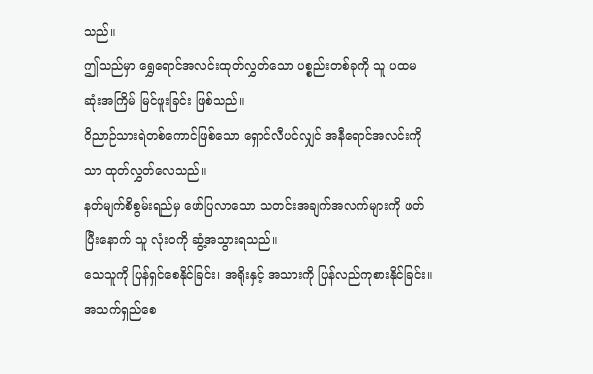သည်။
ဤသည်မှာ ရွှေရောင်အလင်းထုတ်လွှတ်သော ပစ္စည်းတစ်ခုကို သူ ပထမဆုံးအကြိမ် မြင်ဖူးခြင်း ဖြစ်သည်။
ဝိညာဉ်သားရဲတစ်ကောင်ဖြစ်သော ရှောင်လီပင်လျှင် အနီရောင်အလင်းကိုသာ ထုတ်လွှတ်လေသည်။
နတ်မျက်စိစွမ်းရည်မှ ဖော်ပြလာသော သတင်းအချက်အလက်များကို ဖတ်ပြီးနောက် သူ လုံးဝကို ဆွံ့အသွားရသည်။
သေသူကို ပြန်ရှင်စေနိုင်ခြင်း၊ အရိုးနှင့် အသားကို ပြန်လည်ကုစားနိုင်ခြင်း။
အသက်ရှည်စေ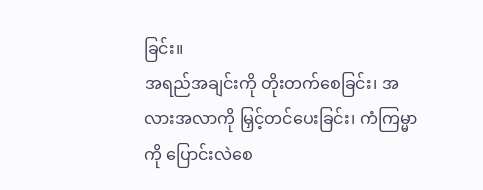ခြင်း။
အရည်အချင်းကို တိုးတက်စေခြင်း၊ အလားအလာကို မြှင့်တင်ပေးခြင်း၊ ကံကြမ္မာကို ပြောင်းလဲစေ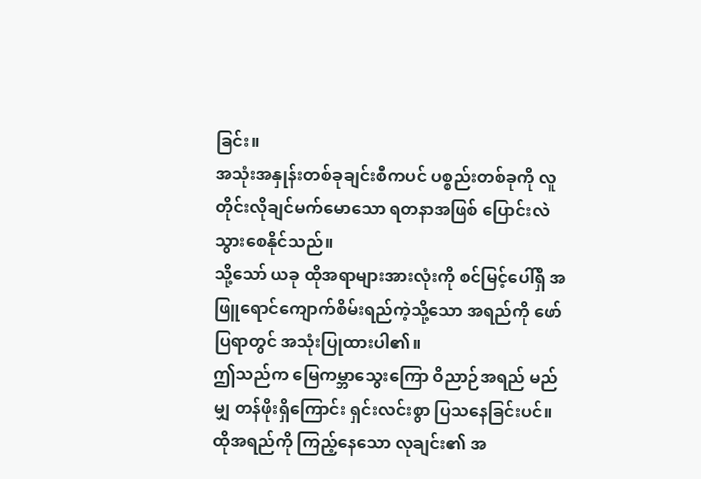ခြင်း။
အသုံးအနှုန်းတစ်ခုချင်းစီကပင် ပစ္စည်းတစ်ခုကို လူတိုင်းလိုချင်မက်မောသော ရတနာအဖြစ် ပြောင်းလဲသွားစေနိုင်သည်။
သို့သော် ယခု ထိုအရာများအားလုံးကို စင်မြင့်ပေါ်ရှိ အဖြူရောင်ကျောက်စိမ်းရည်ကဲ့သို့သော အရည်ကို ဖော်ပြရာတွင် အသုံးပြုထားပါ၏။
ဤသည်က မြေကမ္ဘာသွေးကြော ဝိညာဉ်အရည် မည်မျှ တန်ဖိုးရှိကြောင်း ရှင်းလင်းစွာ ပြသနေခြင်းပင်။
ထိုအရည်ကို ကြည့်နေသော လုချင်း၏ အ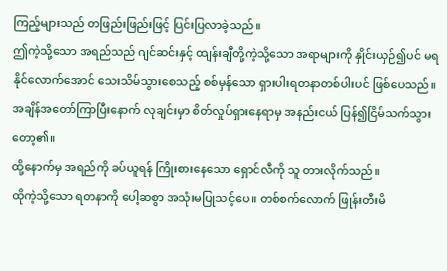ကြည့်များသည် တဖြည်းဖြည်းဖြင့် ပြင်းပြလာခဲ့သည်။
ဤကဲ့သို့သော အရည်သည် ဂျင်ဆင်းနှင့် ထျန်းချီတို့ကဲ့သို့သော အရာများကို နှိုင်းယှဉ်၍ပင် မရနိုင်လောက်အောင် သေးသိမ်သွားစေသည့် စစ်မှန်သော ရှားပါးရတနာတစ်ပါးပင် ဖြစ်ပေသည်။
အချိန်အတော်ကြာပြီးနောက် လုချင်းမှာ စိတ်လှုပ်ရှားနေရာမှ အနည်းငယ် ပြန်၍ငြိမ်သက်သွားတော့၏။
ထို့နောက်မှ အရည်ကို ခပ်ယူရန် ကြိုးစားနေသော ရှောင်လီကို သူ တားလိုက်သည်။
ထိုကဲ့သို့သော ရတနာကို ပေါ့ဆစွာ အသုံးမပြုသင့်ပေ။ တစ်စက်လောက် ဖြုန်းတီးမိ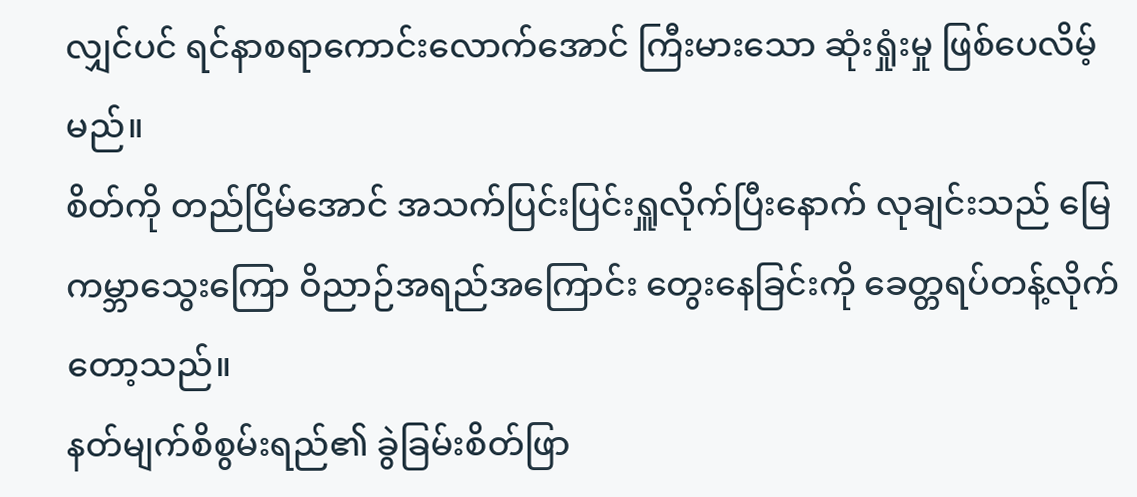လျှင်ပင် ရင်နာစရာကောင်းလောက်အောင် ကြီးမားသော ဆုံးရှုံးမှု ဖြစ်ပေလိမ့်မည်။
စိတ်ကို တည်ငြိမ်အောင် အသက်ပြင်းပြင်းရှူလိုက်ပြီးနောက် လုချင်းသည် မြေကမ္ဘာသွေးကြော ဝိညာဉ်အရည်အကြောင်း တွေးနေခြင်းကို ခေတ္တရပ်တန့်လိုက်တော့သည်။
နတ်မျက်စိစွမ်းရည်၏ ခွဲခြမ်းစိတ်ဖြာ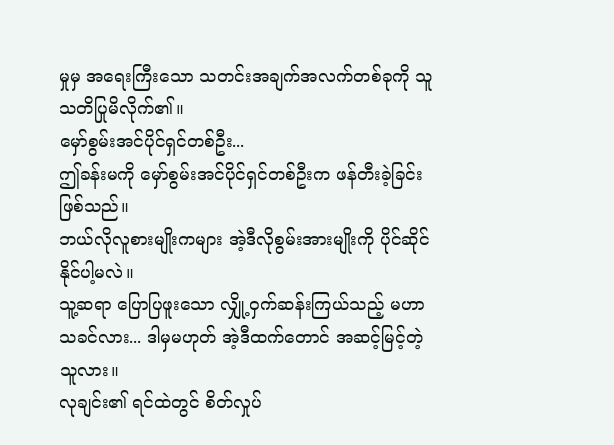မှုမှ အရေးကြီးသော သတင်းအချက်အလက်တစ်ခုကို သူ သတိပြုမိလိုက်၏။
မှော်စွမ်းအင်ပိုင်ရှင်တစ်ဦး...
ဤခန်းမကို မှော်စွမ်းအင်ပိုင်ရှင်တစ်ဦးက ဖန်တီးခဲ့ခြင်း ဖြစ်သည်။
ဘယ်လိုလူစားမျိုးကများ အဲ့ဒီလိုစွမ်းအားမျိုးကို ပိုင်ဆိုင်နိုင်ပါ့မလဲ။
သူ့ဆရာ ပြောပြဖူးသော လျှို့ဝှက်ဆန်းကြယ်သည့် မဟာသခင်လား... ဒါမှမဟုတ် အဲ့ဒီထက်တောင် အဆင့်မြင့်တဲ့သူလား။
လုချင်း၏ ရင်ထဲတွင် စိတ်လှုပ်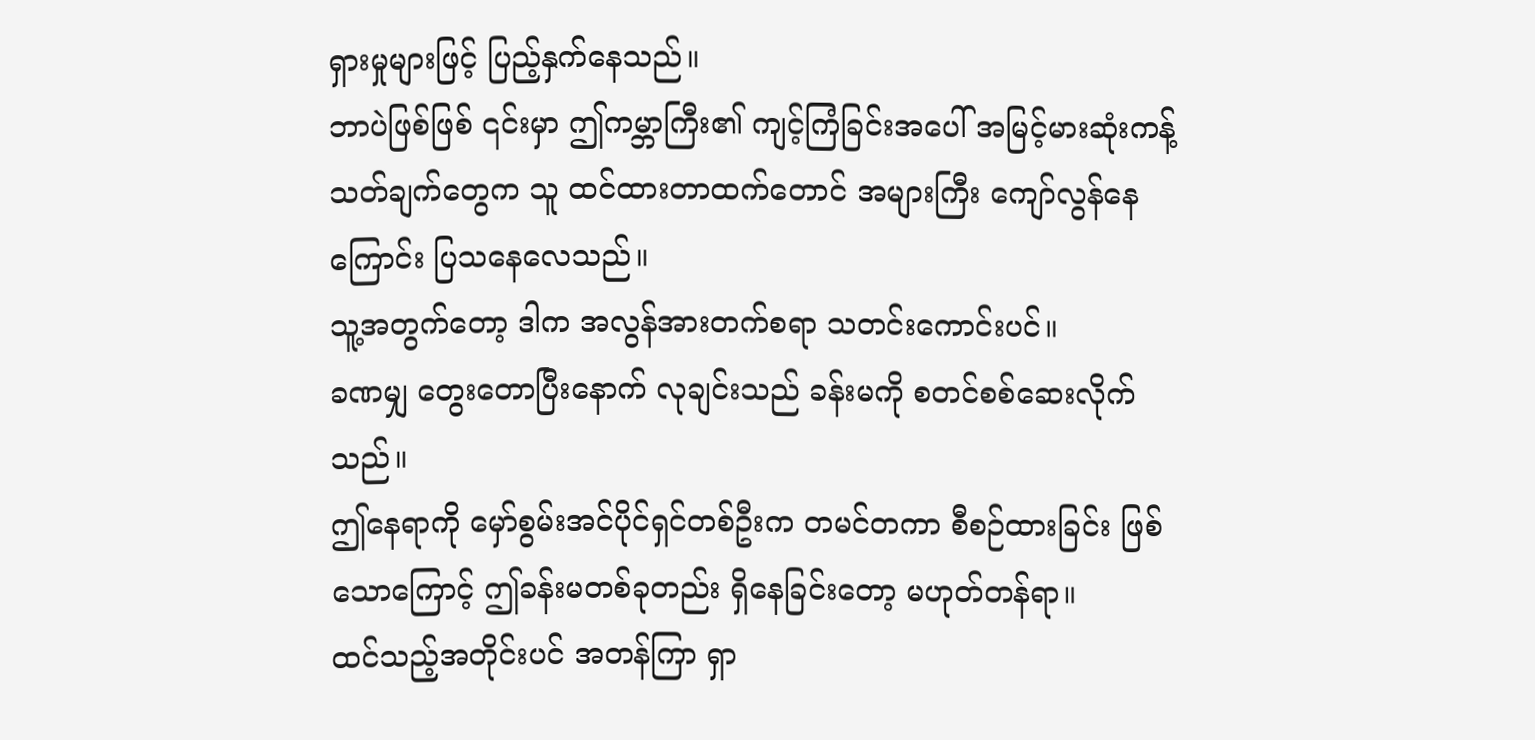ရှားမှုများဖြင့် ပြည့်နှက်နေသည်။
ဘာပဲဖြစ်ဖြစ် ၎င်းမှာ ဤကမ္ဘာကြီး၏ ကျင့်ကြံခြင်းအပေါ် အမြင့်မားဆုံးကန့်သတ်ချက်တွေက သူ ထင်ထားတာထက်တောင် အများကြီး ကျော်လွန်နေကြောင်း ပြသနေလေသည်။
သူ့အတွက်တော့ ဒါက အလွန်အားတက်စရာ သတင်းကောင်းပင်။
ခဏမျှ တွေးတောပြီးနောက် လုချင်းသည် ခန်းမကို စတင်စစ်ဆေးလိုက်သည်။
ဤနေရာကို မှော်စွမ်းအင်ပိုင်ရှင်တစ်ဦးက တမင်တကာ စီစဉ်ထားခြင်း ဖြစ်သောကြောင့် ဤခန်းမတစ်ခုတည်း ရှိနေခြင်းတော့ မဟုတ်တန်ရာ။
ထင်သည့်အတိုင်းပင် အတန်ကြာ ရှာ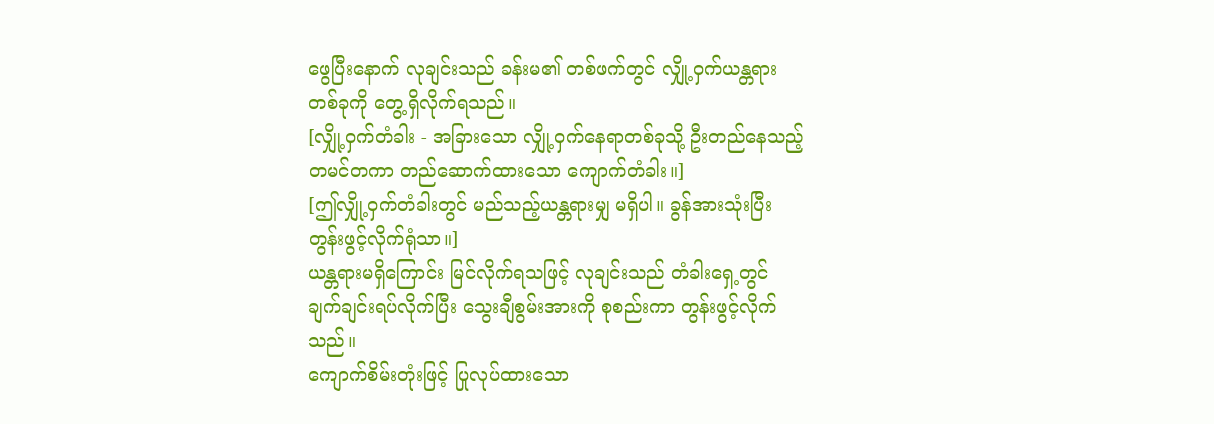ဖွေပြီးနောက် လုချင်းသည် ခန်းမ၏ တစ်ဖက်တွင် လျှို့ဝှက်ယန္တရားတစ်ခုကို တွေ့ရှိလိုက်ရသည်။
[လျှို့ဝှက်တံခါး - အခြားသော လျှို့ဝှက်နေရာတစ်ခုသို့ ဦးတည်နေသည့် တမင်တကာ တည်ဆောက်ထားသော ကျောက်တံခါး။]
[ဤလျှို့ဝှက်တံခါးတွင် မည်သည့်ယန္တရားမျှ မရှိပါ။ ခွန်အားသုံးပြီး တွန်းဖွင့်လိုက်ရုံသာ။]
ယန္တရားမရှိကြောင်း မြင်လိုက်ရသဖြင့် လုချင်းသည် တံခါးရှေ့တွင် ချက်ချင်းရပ်လိုက်ပြီး သွေးချီစွမ်းအားကို စုစည်းကာ တွန်းဖွင့်လိုက်သည်။
ကျောက်စိမ်းတုံးဖြင့် ပြုလုပ်ထားသော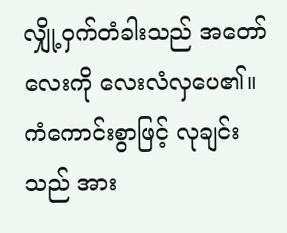လျှို့ဝှက်တံခါးသည် အတော်လေးကို လေးလံလှပေ၏။
ကံကောင်းစွာဖြင့် လုချင်းသည် အား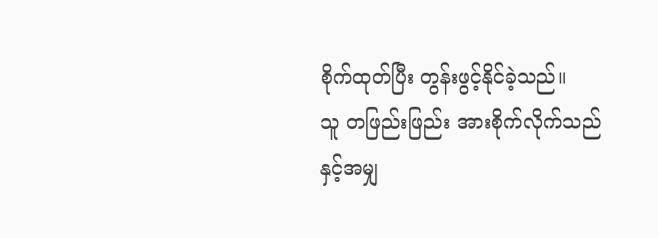စိုက်ထုတ်ပြီး တွန်းဖွင့်နိုင်ခဲ့သည်။
သူ တဖြည်းဖြည်း အားစိုက်လိုက်သည်နှင့်အမျှ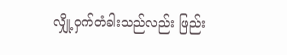လျှို့ဝှက်တံခါးသည်လည်း ဖြည်း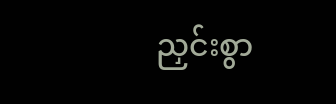ညှင်းစွာ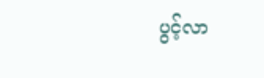ပွင့်လာ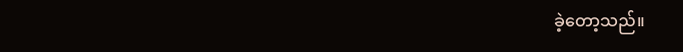ခဲ့တော့သည်။